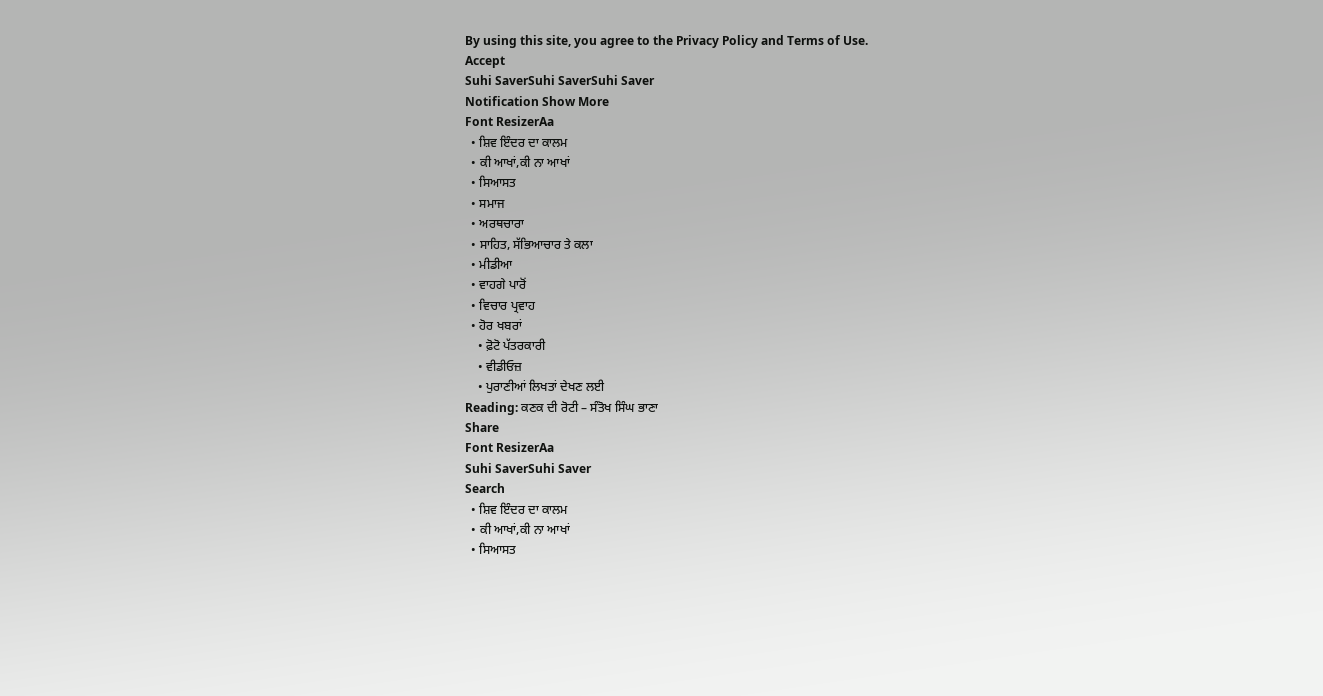By using this site, you agree to the Privacy Policy and Terms of Use.
Accept
Suhi SaverSuhi SaverSuhi Saver
Notification Show More
Font ResizerAa
  • ਸ਼ਿਵ ਇੰਦਰ ਦਾ ਕਾਲਮ
  • ਕੀ ਆਖਾਂ,ਕੀ ਨਾ ਆਖਾਂ
  • ਸਿਆਸਤ
  • ਸਮਾਜ
  • ਅਰਥਚਾਰਾ
  • ਸਾਹਿਤ, ਸੱਭਿਆਚਾਰ ਤੇ ਕਲਾ
  • ਮੀਡੀਆ
  • ਵਾਹਗੇ ਪਾਰੋਂ
  • ਵਿਚਾਰ ਪ੍ਰਵਾਹ
  • ਹੋਰ ਖਬਰਾਂ
    • ਫ਼ੋਟੋ ਪੱਤਰਕਾਰੀ
    • ਵੀਡੀਓਜ਼
    • ਪੁਰਾਣੀਆਂ ਲਿਖਤਾਂ ਦੇਖਣ ਲਈ
Reading: ਕਣਕ ਦੀ ਰੋਟੀ – ਸੰਤੋਖ ਸਿੰਘ ਭਾਣਾ
Share
Font ResizerAa
Suhi SaverSuhi Saver
Search
  • ਸ਼ਿਵ ਇੰਦਰ ਦਾ ਕਾਲਮ
  • ਕੀ ਆਖਾਂ,ਕੀ ਨਾ ਆਖਾਂ
  • ਸਿਆਸਤ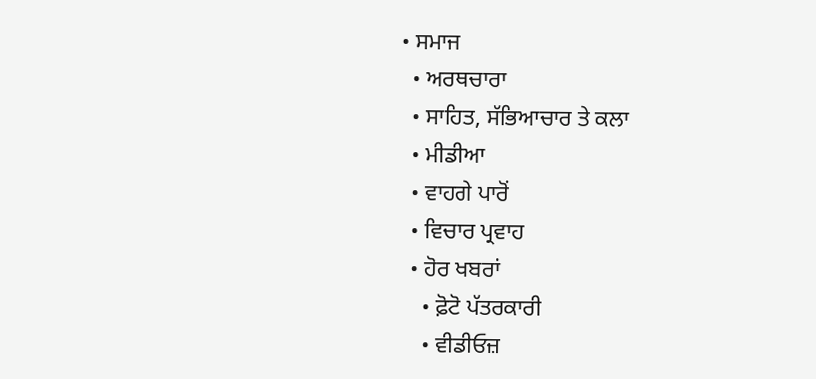• ਸਮਾਜ
  • ਅਰਥਚਾਰਾ
  • ਸਾਹਿਤ, ਸੱਭਿਆਚਾਰ ਤੇ ਕਲਾ
  • ਮੀਡੀਆ
  • ਵਾਹਗੇ ਪਾਰੋਂ
  • ਵਿਚਾਰ ਪ੍ਰਵਾਹ
  • ਹੋਰ ਖਬਰਾਂ
    • ਫ਼ੋਟੋ ਪੱਤਰਕਾਰੀ
    • ਵੀਡੀਓਜ਼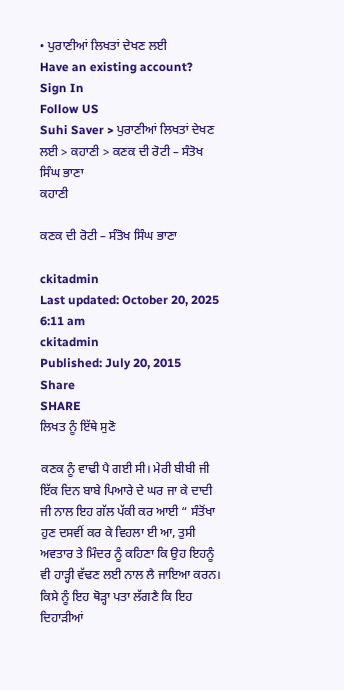• ਪੁਰਾਣੀਆਂ ਲਿਖਤਾਂ ਦੇਖਣ ਲਈ
Have an existing account? Sign In
Follow US
Suhi Saver > ਪੁਰਾਣੀਆਂ ਲਿਖਤਾਂ ਦੇਖਣ ਲਈ > ਕਹਾਣੀ > ਕਣਕ ਦੀ ਰੋਟੀ – ਸੰਤੋਖ ਸਿੰਘ ਭਾਣਾ
ਕਹਾਣੀ

ਕਣਕ ਦੀ ਰੋਟੀ – ਸੰਤੋਖ ਸਿੰਘ ਭਾਣਾ

ckitadmin
Last updated: October 20, 2025 6:11 am
ckitadmin
Published: July 20, 2015
Share
SHARE
ਲਿਖਤ ਨੂੰ ਇੱਥੇ ਸੁਣੋ

ਕਣਕ ਨੂੰ ਵਾਢੀ ਪੈ ਗਈ ਸੀ। ਮੇਰੀ ਬੀਬੀ ਜੀ ਇੱਕ ਦਿਨ ਬਾਬੇ ਪਿਆਰੇ ਦੇ ਘਰ ਜਾ ਕੇ ਦਾਦੀ ਜੀ ਨਾਲ ਇਹ ਗੱਲ ਪੱਕੀ ਕਰ ਆਈ “ ਸੰਤੋਂਖਾ ਹੁਣ ਦਸਵੀਂ ਕਰ ਕੇ ਵਿਹਲਾ ਈ ਆ, ਤੁਸੀ ਅਵਤਾਰ ਤੇ ਮਿੰਦਰ ਨੂੰ ਕਹਿਣਾ ਕਿ ਉਹ ਇਹਨੂੰ ਵੀ ਹਾੜ੍ਹੀ ਵੱਢਣ ਲਈ ਨਾਲ ਲੈ ਜਾਇਆ ਕਰਨ। ਕਿਸੇ ਨੂੰ ਇਹ ਥੋੜ੍ਹਾ ਪਤਾ ਲੱਗਣੈ ਕਿ ਇਹ ਦਿਹਾੜੀਆਂ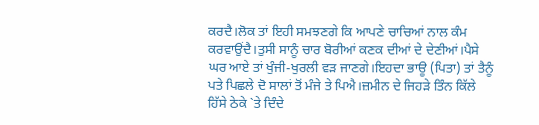ਕਰਦੈ।ਲੋਕ ਤਾਂ ਇਹੀ ਸਮਝਣਗੇ ਕਿ ਆਪਣੇ ਚਾਚਿਆਂ ਨਾਲ ਕੰਮ ਕਰਵਾਉਂਦੈ।ਤੁਸੀ ਸਾਨੂੰ ਚਾਰ ਬੋਰੀਆਂ ਕਣਕ ਦੀਆਂ ਦੇ ਦੇਣੀਆਂ।ਪੈਸੇ ਘਰ ਆਏ ਤਾਂ ਖੁੰਜੀ-ਖੁਰਲੀ ਵੜ ਜਾਣਗੇ।ਇਹਦਾ ਭਾਊ (ਪਿਤਾ) ਤਾਂ ਤੈਨੂੰ ਪਤੇ ਪਿਛਲੇ ਦੋ ਸਾਲਾਂ ਤੋਂ ਮੰਜੇ ਤੇ ਪਿਐ।ਜ਼ਮੀਨ ਦੇ ਜਿਹੜੇ ਤਿੰਨ ਕਿੱਲੇ ਹਿੱਸੇ ਠੇਕੇ `ਤੇ ਦਿੰਦੇ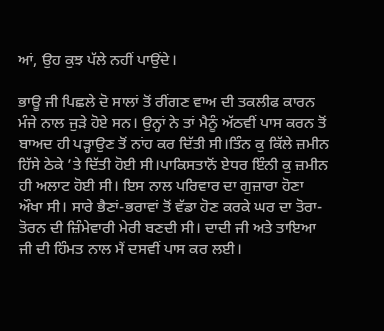ਆਂ, ਉਹ ਕੁਝ ਪੱਲੇ ਨਹੀਂ ਪਾਉਂਦੇ।

ਭਾਊ ਜੀ ਪਿਛਲੇ ਦੋ ਸਾਲਾਂ ਤੋਂ ਰੀਂਗਣ ਵਾਅ ਦੀ ਤਕਲੀਫ ਕਾਰਨ ਮੰਜੇ ਨਾਲ ਜੁੜੇ ਹੋਏ ਸਨ। ਉਨ੍ਹਾਂ ਨੇ ਤਾਂ ਮੈਨੂੰ ਅੱਠਵੀਂ ਪਾਸ ਕਰਨ ਤੋਂ ਬਾਅਦ ਹੀ ਪੜ੍ਹਾਉਣ ਤੋਂ ਨਾਂਹ ਕਰ ਦਿੱਤੀ ਸੀ।ਤਿੰਨ ਕੁ ਕਿੱਲੇ ਜ਼ਮੀਨ ਹਿੱਸੇ ਠੇਕੇ ’ਤੇ ਦਿੱਤੀ ਹੋਈ ਸੀ।ਪਾਕਿਸਤਾਨੋਂ ਏਧਰ ਇੰਨੀ ਕੁ ਜ਼ਮੀਨ ਹੀ ਅਲਾਟ ਹੋਈ ਸੀ। ਇਸ ਨਾਲ ਪਰਿਵਾਰ ਦਾ ਗੁਜ਼ਾਰਾ ਹੋਣਾ ਔਖਾ ਸੀ। ਸਾਰੇ ਭੈਣਾਂ-ਭਰਾਵਾਂ ਤੋਂ ਵੱਡਾ ਹੋਣ ਕਰਕੇ ਘਰ ਦਾ ਤੋਰਾ-ਤੋਰਨ ਦੀ ਜ਼ਿੰਮੇਵਾਰੀ ਮੇਰੀ ਬਣਦੀ ਸੀ। ਦਾਦੀ ਜੀ ਅਤੇ ਤਾਇਆ ਜੀ ਦੀ ਹਿੰਮਤ ਨਾਲ ਮੈਂ ਦਸਵੀਂ ਪਾਸ ਕਰ ਲਈ।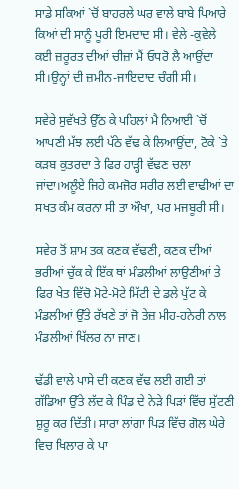ਸਾਡੇ ਸਕਿਆਂ `ਚੋਂ ਬਾਹਰਲੇ ਘਰ ਵਾਲੇ ਬਾਬੇ ਪਿਆਰੇ ਕਿਆਂ ਦੀ ਸਾਨੂੰ ਪੂਰੀ ਇਮਦਾਦ ਸੀ। ਵੇਲੇ -ਕੁਵੇਲੇ ਕਈ ਜ਼ਰੂਰਤ ਦੀਆਂ ਚੀਜ਼ਾਂ ਮੈਂ ਓਧਰੋ ਲੈ ਆਉਂਦਾ ਸੀ।ਉਨ੍ਹਾਂ ਦੀ ਜ਼ਮੀਨ-ਜਾਇਦਾਦ ਚੰਗੀ ਸੀ।

ਸਵੇਰੇ ਸੁਵੱਖਤੇ ਉੱਠ ਕੇ ਪਹਿਲਾਂ ਮੈ ਨਿਆਈ `ਚੋਂ ਆਪਣੀ ਮੱਝ ਲਈ ਪੱਠੇ ਵੱਢ ਕੇ ਲਿਆਉਂਦਾ, ਟੋਕੇ `ਤੇ ਕੜਬ ਕੁਤਰਦਾ ਤੇ ਫਿਰ ਹਾੜ੍ਹੀ ਵੱਢਣ ਚਲਾ ਜਾਂਦਾ।ਅਲੂੰਏ ਜਿਹੇ ਕਮਜੋਰ ਸਰੀਰ ਲਈ ਵਾਢੀਆਂ ਦਾ ਸਖਤ ਕੰਮ ਕਰਨਾ ਸੀ ਤਾ ਔਖਾ, ਪਰ ਮਜਬੂਰੀ ਸੀ।

ਸਵੇਰ ਤੋਂ ਸ਼ਾਮ ਤਕ ਕਣਕ ਵੱਢਣੀ, ਕਣਕ ਦੀਆਂ ਭਰੀਆਂ ਚੁੱਕ ਕੇ ਇੱਕ ਥਾਂ ਮੰਡਲੀਆਂ ਲਾਉਣੀਆਂ ਤੇ ਫਿਰ ਖੇਤ ਵਿੱਚੋ ਮੋਟੇ-ਮੋਟੇ ਮਿੱਟੀ ਦੇ ਡਲੇ ਪੁੱਟ ਕੇ ਮੰਡਲੀਆਂ ਉੱਤੇ ਰੱਖਣੇ ਤਾਂ ਜੋ ਤੇਜ਼ ਮੀਹ-ਹਨੇਰੀ ਨਾਲ ਮੰਡਲੀਆਂ ਖਿੱਲਰ ਨਾ ਜਾਣ।

ਢੱਡੀ ਵਾਲੇ ਪਾਸੇ ਦੀ ਕਣਕ ਵੱਢ ਲਈ ਗਈ ਤਾਂ ਗੱਡਿਆ ਉੱਤੇ ਲੱਦ ਕੇ ਪਿੰਡ ਦੇ ਨੇੜੇ ਪਿੜਾਂ ਵਿੱਚ ਸੁੱਟਣੀ ਸ਼ੁਰੂ ਕਰ ਦਿੱਤੀ। ਸਾਰਾ ਲਾਂਗਾ ਪਿੜ ਵਿੱਚ ਗੋਲ ਘੇਰੇ ਵਿਚ ਖਿਲਾਰ ਕੇ ਪਾ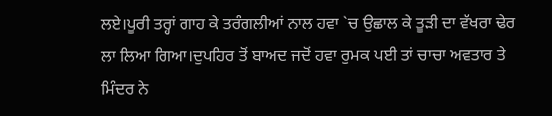ਲਏ।ਪੂਰੀ ਤਰ੍ਹਾਂ ਗਾਹ ਕੇ ਤਰੰਗਲੀਆਂ ਨਾਲ ਹਵਾ `ਚ ਉਛਾਲ ਕੇ ਤੂੜੀ ਦਾ ਵੱਖਰਾ ਢੇਰ ਲਾ ਲਿਆ ਗਿਆ।ਦੁਪਹਿਰ ਤੋਂ ਬਾਅਦ ਜਦੋਂ ਹਵਾ ਰੁਮਕ ਪਈ ਤਾਂ ਚਾਚਾ ਅਵਤਾਰ ਤੇ ਮਿੰਦਰ ਨੇ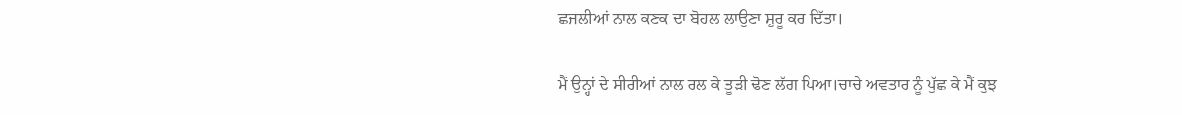ਛਜਲੀਆਂ ਨਾਲ ਕਣਕ ਦਾ ਬੋਹਲ ਲਾਉਣਾ ਸ਼ੁਰੂ ਕਰ ਦਿੱਤਾ।

ਮੈਂ ਉਨ੍ਹਾਂ ਦੇ ਸੀਰੀਆਂ ਨਾਲ ਰਲ ਕੇ ਤੂੜੀ ਢੋਣ ਲੱਗ ਪਿਆ।ਚਾਚੇ ਅਵਤਾਰ ਨੂੰ ਪੁੱਛ ਕੇ ਮੈਂ ਕੁਝ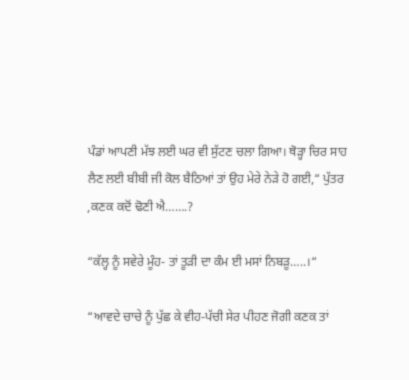ਪੰਡਾਂ ਆਪਣੀ ਮੱਝ ਲਈ ਘਰ ਵੀ ਸੁੱਟਣ ਚਲਾ ਗਿਆ। ਥੋੜ੍ਹਾ ਚਿਰ ਸਾਹ ਲੈਣ ਲਈ ਬੀਬੀ ਜੀ ਕੋਲ ਬੈਠਿਆਂ ਤਾਂ ਉਹ ਮੇਰੇ ਨੇੜੇ ਹੋ ਗਈ,“ ਪੁੱਤਰ ,ਕਣਕ ਕਦੋਂ ਢੋਣੀ ਐ…….?

“ਕੱਲ੍ਹ ਨੂੰ ਸਵੇਰੇ ਮੂੰਹ- ਤਾਂ ਤੂੜੀ ਦਾ ਕੰਮ ਈ ਮਸਾਂ ਨਿਬੜੂ…..।“

“ਆਵਦੇ ਚਾਚੇ ਨੂੰ ਪੁੱਛ ਕੇ ਵੀਹ-ਪੱਚੀ ਸੇਰ ਪੀਹਣ ਜੋਗੀ ਕਣਕ ਤਾਂ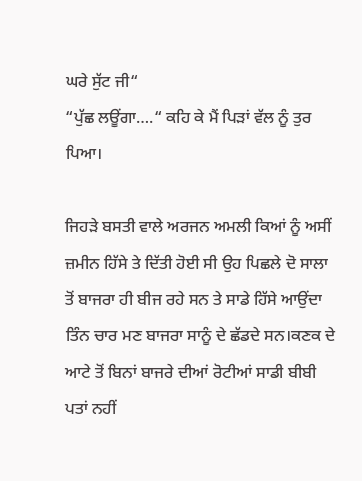ਘਰੇ ਸੁੱਟ ਜੀ“
“ਪੁੱਛ ਲਊਂਗਾ….“ ਕਹਿ ਕੇ ਮੈਂ ਪਿੜਾਂ ਵੱਲ ਨੂੰ ਤੁਰ ਪਿਆ।

ਜਿਹੜੇ ਬਸਤੀ ਵਾਲੇ ਅਰਜਨ ਅਮਲੀ ਕਿਆਂ ਨੂੰ ਅਸੀਂ ਜ਼ਮੀਨ ਹਿੱਸੇ ਤੇ ਦਿੱਤੀ ਹੋਈ ਸੀ ਉਹ ਪਿਛਲੇ ਦੋ ਸਾਲਾ ਤੋਂ ਬਾਜਰਾ ਹੀ ਬੀਜ ਰਹੇ ਸਨ ਤੇ ਸਾਡੇ ਹਿੱਸੇ ਆਉਂਦਾ ਤਿੰਨ ਚਾਰ ਮਣ ਬਾਜਰਾ ਸਾਨੂੰ ਦੇ ਛੱਡਦੇ ਸਨ।ਕਣਕ ਦੇ ਆਟੇ ਤੋਂ ਬਿਨਾਂ ਬਾਜਰੇ ਦੀਆਂ ਰੋਟੀਆਂ ਸਾਡੀ ਬੀਬੀ ਪਤਾਂ ਨਹੀਂ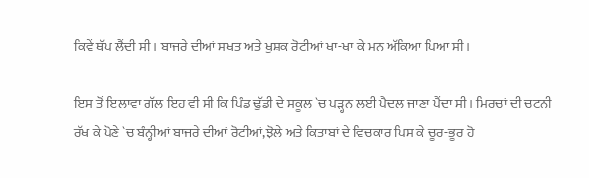ਕਿਵੇਂ ਥੱਪ ਲੈਂਦੀ ਸੀ। ਬਾਜਰੇ ਦੀਆਂ ਸਖਤ ਅਤੇ ਖੁਸ਼ਕ ਰੋਟੀਆਂ ਖਾ-ਖਾ ਕੇ ਮਨ ਅੱਕਿਆ ਪਿਆ ਸੀ।

ਇਸ ਤੋਂ ਇਲਾਵਾ ਗੱਲ ਇਹ ਵੀ ਸੀ ਕਿ ਪਿੰਡ ਢੁੱਡੀ ਦੇ ਸਕੂਲ `ਚ ਪੜ੍ਹਨ ਲਈ ਪੈਦਲ ਜਾਣਾ ਪੈਂਦਾ ਸੀ। ਮਿਰਚਾਂ ਦੀ ਚਟਨੀ ਰੱਖ ਕੇ ਪੋਣੇ `ਚ ਬੰਨ੍ਹੀਆਂ ਬਾਜਰੇ ਦੀਆਂ ਰੋਟੀਆਂ,ਝੋਲੇ ਅਤੇ ਕਿਤਾਬਾਂ ਦੇ ਵਿਚਕਾਰ ਪਿਸ ਕੇ ਚੂਰ-ਭੂਰ ਹੋ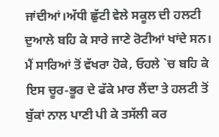ਜਾਂਦੀਆਂ।ਅੱਧੀ ਛੁੱਟੀ ਵੇਲੇ ਸਕੂਲ ਦੀ ਹਲਟੀ ਦੁਆਲੇ ਬਹਿ ਕੇ ਸਾਰੇ ਜਾਣੇ ਰੋਟੀਆਂ ਖਾਂਦੇ ਸਨ। ਮੈਂ ਸਾਰਿਆਂ ਤੋਂ ਵੱਖਰਾ ਹੋਕੇ, ਓਹਲੇ `ਚ ਬਹਿ ਕੇ ਇਸ ਚੂਰ-ਭੂਰ ਦੇ ਫੱਕੇ ਮਾਰ ਲੈਂਦਾ ਤੇ ਹਲਟੀ ਤੋਂ ਬੁੱਕਾਂ ਨਾਲ ਪਾਣੀ ਪੀ ਕੇ ਤਸੱਲੀ ਕਰ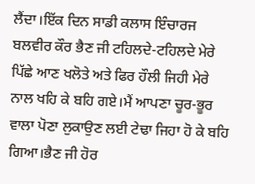ਲੈਂਦਾ।ਇੱਕ ਦਿਨ ਸਾਡੀ ਕਲਾਸ ਇੰਚਾਰਜ ਬਲਵੀਰ ਕੌਰ ਭੈਣ ਜੀ ਟਹਿਲਦੇ-ਟਹਿਲਦੇ ਮੇਰੇ ਪਿੱਛੇ ਆਣ ਖਲੋਤੇ ਅਤੇ ਫਿਰ ਹੌਲੀ ਜਿਹੀ ਮੇਰੇ ਨਾਲ ਖਹਿ ਕੇ ਬਹਿ ਗਏ।ਮੈਂ ਆਪਣਾ ਚੂਰ-ਭੂਰ ਵਾਲਾ ਪੋਣਾ ਲੁਕਾਉਣ ਲਈ ਟੇਢਾ ਜਿਹਾ ਹੋ ਕੇ ਬਹਿ ਗਿਆ।ਭੈਣ ਜੀ ਹੋਰ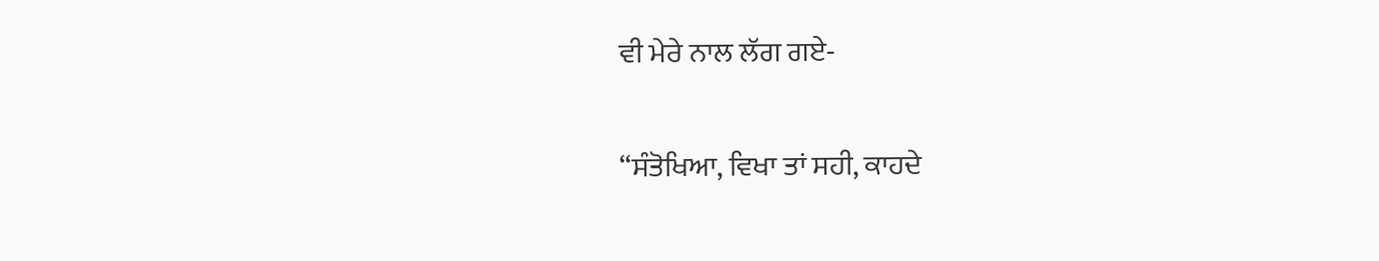ਵੀ ਮੇਰੇ ਨਾਲ ਲੱਗ ਗਏ-

“ਸੰਤੋਖਿਆ, ਵਿਖਾ ਤਾਂ ਸਹੀ, ਕਾਹਦੇ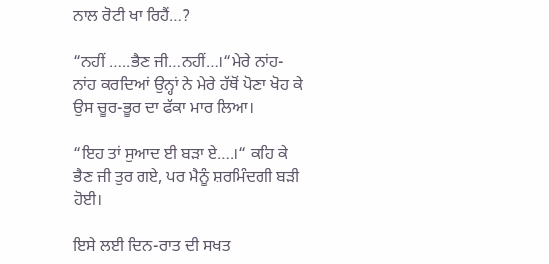ਨਾਲ ਰੋਟੀ ਖਾ ਰਿਹੈਂ…?

“ਨਹੀਂ …..ਭੈਣ ਜੀ…ਨਹੀਂ…।“ਮੇਰੇ ਨਾਂਹ-ਨਾਂਹ ਕਰਦਿਆਂ ਉਨ੍ਹਾਂ ਨੇ ਮੇਰੇ ਹੱਥੋਂ ਪੋਣਾ ਖੋਹ ਕੇ ਉਸ ਚੂਰ-ਭੂਰ ਦਾ ਫੱਕਾ ਮਾਰ ਲਿਆ।

“ਇਹ ਤਾਂ ਸੁਆਦ ਈ ਬੜਾ ਏ….।“ ਕਹਿ ਕੇ ਭੈਣ ਜੀ ਤੁਰ ਗਏ, ਪਰ ਮੈਨੂੰ ਸ਼ਰਮਿੰਦਗੀ ਬੜੀ ਹੋਈ।

ਇਸੇ ਲਈ ਦਿਨ-ਰਾਤ ਦੀ ਸਖਤ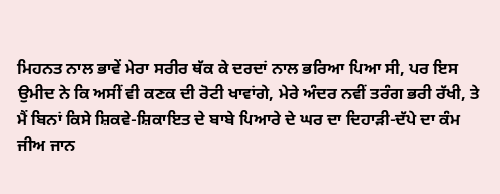ਮਿਹਨਤ ਨਾਲ ਭਾਵੇਂ ਮੇਰਾ ਸਰੀਰ ਥੱਕ ਕੇ ਦਰਦਾਂ ਨਾਲ ਭਰਿਆ ਪਿਆ ਸੀ, ਪਰ ਇਸ ਉਮੀਦ ਨੇ ਕਿ ਅਸੀਂ ਵੀ ਕਣਕ ਦੀ ਰੋਟੀ ਖਾਵਾਂਗੇ, ਮੇਰੇ ਅੰਦਰ ਨਵੀਂ ਤਰੰਗ ਭਰੀ ਰੱਖੀ, ਤੇ ਮੈਂ ਬਿਨਾਂ ਕਿਸੇ ਸ਼ਿਕਵੇ-ਸ਼ਿਕਾਇਤ ਦੇ ਬਾਬੇ ਪਿਆਰੇ ਦੇ ਘਰ ਦਾ ਦਿਹਾੜੀ-ਦੱਪੇ ਦਾ ਕੰਮ ਜੀਅ ਜਾਨ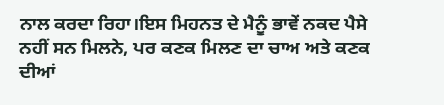ਨਾਲ ਕਰਦਾ ਰਿਹਾ।ਇਸ ਮਿਹਨਤ ਦੇ ਮੈਨੂੰ ਭਾਵੇਂ ਨਕਦ ਪੈਸੇ ਨਹੀਂ ਸਨ ਮਿਲਨੇ, ਪਰ ਕਣਕ ਮਿਲਣ ਦਾ ਚਾਅ ਅਤੇ ਕਣਕ ਦੀਆਂ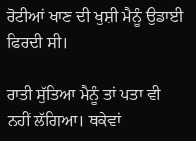ਰੋਟੀਆਂ ਖਾਣ ਦੀ ਖੁਸ਼ੀ ਮੈਨੂੰ ਉਡਾਈ ਫਿਰਦੀ ਸੀ।

ਰਾਤੀ ਸੁੱਤਿਆ ਮੈਨੂੰ ਤਾਂ ਪਤਾ ਵੀ ਨਹੀਂ ਲੱਗਿਆ। ਥਕੇਵਾਂ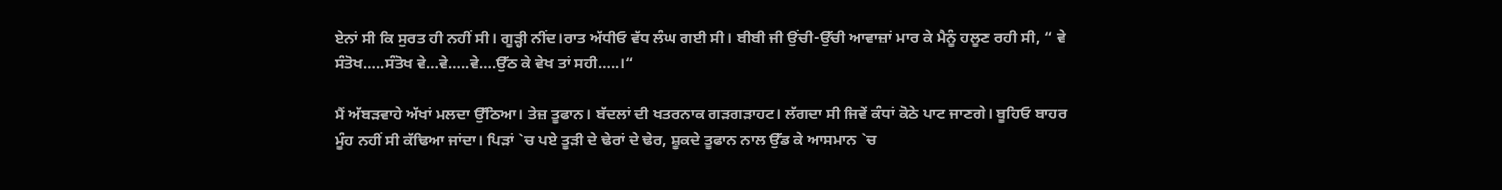ਏਨਾਂ ਸੀ ਕਿ ਸੁਰਤ ਹੀ ਨਹੀਂ ਸੀ। ਗੂੜ੍ਹੀ ਨੀਂਦ।ਰਾਤ ਅੱਧੀਓ ਵੱਧ ਲੰਘ ਗਈ ਸੀ। ਬੀਬੀ ਜੀ ਉਂਚੀ-ਉੱਚੀ ਆਵਾਜ਼ਾਂ ਮਾਰ ਕੇ ਮੈਨੂੰ ਹਲੂਣ ਰਹੀ ਸੀ, “ ਵੇ ਸੰਤੋਖ…..ਸੰਤੋਖ ਵੇ…ਵੇ…..ਵੇ….ਉੱਠ ਕੇ ਵੇਖ ਤਾਂ ਸਹੀ…..।“

ਮੈਂ ਅੱਬੜਵਾਹੇ ਅੱਖਾਂ ਮਲਦਾ ਉੱਠਿਆ। ਤੇਜ਼ ਤੂਫਾਨ। ਬੱਦਲਾਂ ਦੀ ਖਤਰਨਾਕ ਗੜਗੜਾਹਟ। ਲੱਗਦਾ ਸੀ ਜਿਵੇਂ ਕੰਧਾਂ ਕੋਠੇ ਪਾਟ ਜਾਣਗੇ। ਬੂਹਿਓ ਬਾਹਰ ਮੂੰਹ ਨਹੀਂ ਸੀ ਕੱਢਿਆ ਜਾਂਦਾ। ਪਿੜਾਂ `ਚ ਪਏ ਤੂੜੀ ਦੇ ਢੇਰਾਂ ਦੇ ਢੇਰ, ਸ਼ੂਕਦੇ ਤੂਫਾਨ ਨਾਲ ਉੱਡ ਕੇ ਆਸਮਾਨ `ਚ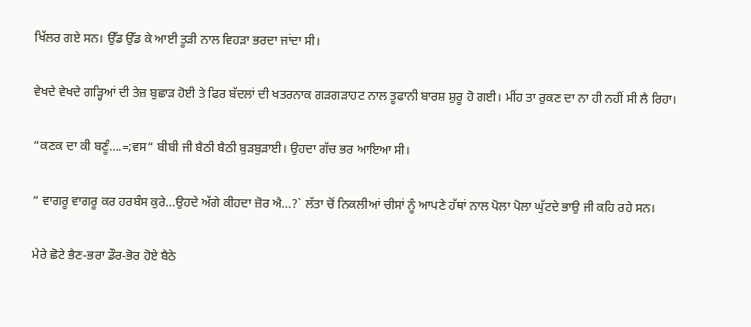ਖਿੱਲਰ ਗਏ ਸਨ। ਉੱਡ ਉੱਡ ਕੇ ਆਈ ਤੂੜੀ ਨਾਲ ਵਿਹੜਾ ਭਰਦਾ ਜਾਂਦਾ ਸੀ।

ਵੇਖਦੇ ਵੇਖਦੇ ਗੜ੍ਹਿਆਂ ਦੀ ਤੇਜ਼ ਬੁਛਾੜ ਹੋਈ ਤੇ ਫਿਰ ਬੱਦਲਾਂ ਦੀ ਖਤਰਨਾਕ ਗੜਗੜਾਹਟ ਨਾਲ ਤੂਫਾਨੀ ਬਾਰਸ਼ ਸ਼ੁਰੂ ਹੋ ਗਈ। ਮੀਂਹ ਤਾ ਰੁਕਣ ਦਾ ਨਾ ਹੀ ਨਹੀਂ ਸੀ ਲੈ ਰਿਹਾ।

“ਕਣਕ ਦਾ ਕੀ ਬਣੂੰ….=;ਵਸ“ ਬੀਬੀ ਜੀ ਬੈਠੀ ਬੈਠੀ ਬੁੜਬੁੜਾਈ। ਉਹਦਾ ਗੱਚ ਭਰ ਆਇਆ ਸੀ।

“ ਵਾਗਰੂ ਵਾਗਰੂ ਕਰ ਹਰਬੰਸ ਕੁਰੇ…ਉਹਦੇ ਅੱਗੇ ਕੀਹਦਾ ਜ਼ੋਰ ਐ…?` ਲੱਤਾ ਚੋਂ ਨਿਕਲੀਆਂ ਚੀਸਾਂ ਨੂੰ ਆਪਣੇ ਹੱਥਾਂ ਨਾਲ ਪੋਲਾ ਪੋਲਾ ਘੁੱਟਦੇ ਭਾਉ ਜੀ ਕਹਿ ਰਹੇ ਸਨ।

ਮੇਰੇ ਛੋਟੇ ਭੈਣ-ਭਰਾ ਡੌਰ-ਭੋਰ ਹੋਏ ਬੈਠੇ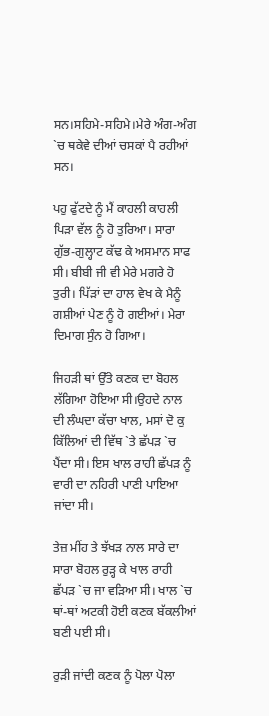ਸਨ।ਸਹਿਮੇ-ਸਹਿਮੇ।ਮੇਰੇ ਅੰਗ-ਅੰਗ `ਚ ਥਕੇਵੇ ਦੀਆਂ ਚਸਕਾਂ ਪੈ ਰਹੀਆਂ ਸਨ।

ਪਹੁ ਫੁੱਟਦੇ ਨੂੰ ਮੈਂ ਕਾਹਲੀ ਕਾਹਲੀ ਪਿੜਾ ਵੱਲ ਨੂੰ ਹੋ ਤੁਰਿਆ। ਸਾਰਾ ਗੁੱਭ-ਗੁਲ੍ਹਾਟ ਕੱਢ ਕੇ ਅਸਮਾਨ ਸਾਫ ਸੀ। ਬੀਬੀ ਜੀ ਵੀ ਮੇਰੇ ਮਗਰੇ ਹੋ ਤੁਰੀ। ਪਿੱੜਾਂ ਦਾ ਹਾਲ ਵੇਖ ਕੇ ਮੈਨੂੰ ਗਸ਼ੀਆਂ ਪੇਣ ਨੂੰ ਹੋ ਗਈਆਂ। ਮੇਰਾ ਦਿਮਾਗ ਸੁੰਨ ਹੋ ਗਿਆ।

ਜਿਹੜੀ ਥਾਂ ਉੱਤੇ ਕਣਕ ਦਾ ਬੋਹਲ ਲੱਗਿਆ ਹੋਇਆ ਸੀ।ਉਹਦੇ ਨਾਲ ਦੀ ਲੰਘਦਾ ਕੱਚਾ ਖਾਲ, ਮਸਾਂ ਦੋ ਕੁ ਕਿੱਲਿਆਂ ਦੀ ਵਿੱਥ `ਤੇ ਛੱਪੜ `ਚ ਪੈਂਦਾ ਸੀ। ਇਸ ਖਾਲ ਰਾਹੀ ਛੱਪੜ ਨੂੰ ਵਾਰੀ ਦਾ ਨਹਿਰੀ ਪਾਣੀ ਪਾਇਆ ਜਾਂਦਾ ਸੀ।

ਤੇਜ਼ ਮੀਂਹ ਤੇ ਝੱਖੜ ਨਾਲ ਸਾਰੇ ਦਾ ਸਾਰਾ ਬੋਹਲ ਰੁੜ੍ਹ ਕੇ ਖਾਲ ਰਾਹੀ ਛੱਪੜ `ਚ ਜਾ ਵੜਿਆ ਸੀ। ਖਾਲ `ਚ ਥਾਂ-ਥਾਂ ਅਟਕੀ ਹੋਈ ਕਣਕ ਬੱਕਲੀਆਂ ਬਣੀ ਪਈ ਸੀ।

ਰੁੜੀ ਜਾਂਦੀ ਕਣਕ ਨੂੰ ਪੋਲਾ ਪੋਲਾ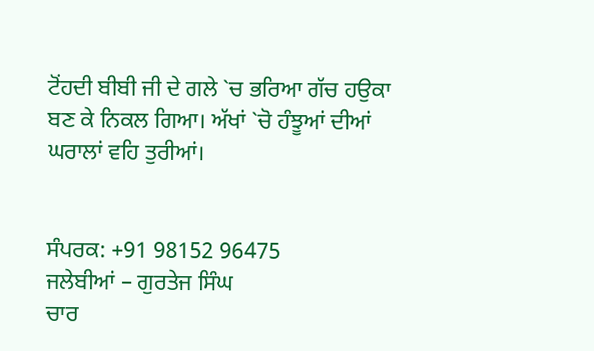ਟੋਂਹਦੀ ਬੀਬੀ ਜੀ ਦੇ ਗਲੇ `ਚ ਭਰਿਆ ਗੱਚ ਹਉਕਾ ਬਣ ਕੇ ਨਿਕਲ ਗਿਆ। ਅੱਖਾਂ `ਚੋ ਹੰਝੂਆਂ ਦੀਆਂ ਘਰਾਲਾਂ ਵਹਿ ਤੁਰੀਆਂ।


ਸੰਪਰਕ: +91 98152 96475
ਜਲੇਬੀਆਂ – ਗੁਰਤੇਜ ਸਿੰਘ
ਚਾਰ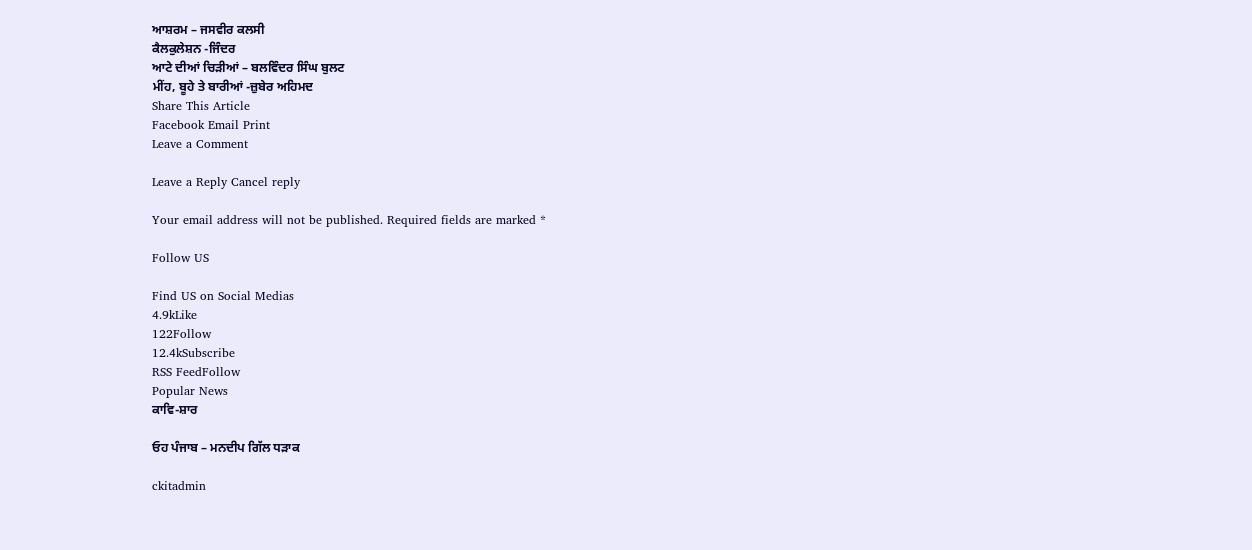ਆਸ਼ਰਮ – ਜਸਵੀਰ ਕਲਸੀ
ਕੈਲਕੁਲੇਸ਼ਨ -ਜਿੰਦਰ
ਆਟੇ ਦੀਆਂ ਚਿੜੀਆਂ – ਬਲਵਿੰਦਰ ਸਿੰਘ ਬੁਲਟ
ਮੀਂਹ, ਬੂਹੇ ਤੇ ਬਾਰੀਆਂ -ਜ਼ੁਬੇਰ ਅਹਿਮਦ
Share This Article
Facebook Email Print
Leave a Comment

Leave a Reply Cancel reply

Your email address will not be published. Required fields are marked *

Follow US

Find US on Social Medias
4.9kLike
122Follow
12.4kSubscribe
RSS FeedFollow
Popular News
ਕਾਵਿ-ਸ਼ਾਰ

ਓਹ ਪੰਜਾਬ – ਮਨਦੀਪ ਗਿੱਲ ਧੜਾਕ

ckitadmin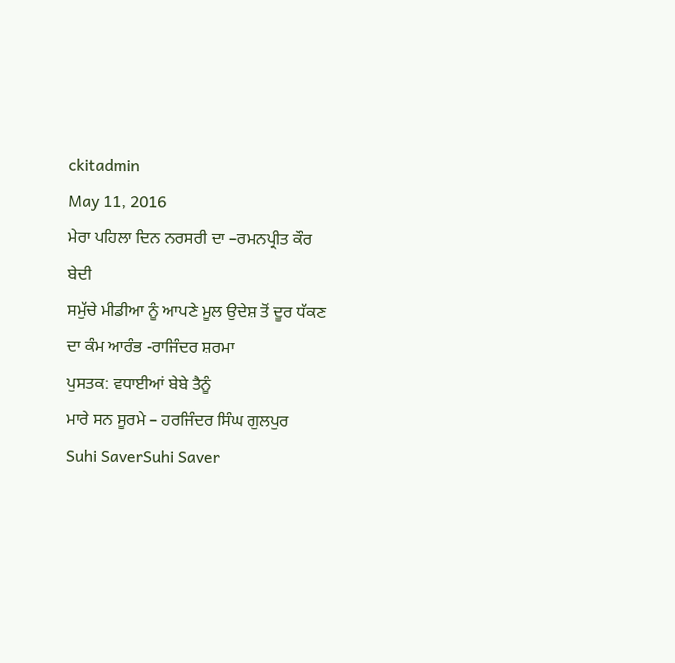ckitadmin
May 11, 2016
ਮੇਰਾ ਪਹਿਲਾ ਦਿਨ ਨਰਸਰੀ ਦਾ –ਰਮਨਪ੍ਰੀਤ ਕੌਰ ਬੇਦੀ
ਸਮੁੱਚੇ ਮੀਡੀਆ ਨੂੰ ਆਪਣੇ ਮੂਲ ਉਦੇਸ਼ ਤੋਂ ਦੂਰ ਧੱਕਣ ਦਾ ਕੰਮ ਆਰੰਭ -ਰਾਜਿੰਦਰ ਸ਼ਰਮਾ
ਪੁਸਤਕ: ਵਧਾਈਆਂ ਬੇਬੇ ਤੈਨੂੰ
ਮਾਰੇ ਸਨ ਸੂਰਮੇ – ਹਰਜਿੰਦਰ ਸਿੰਘ ਗੁਲਪੁਰ
Suhi SaverSuhi Saver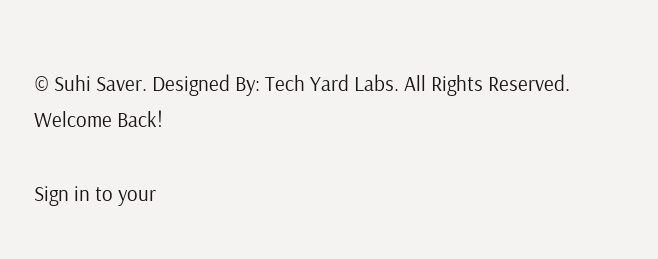© Suhi Saver. Designed By: Tech Yard Labs. All Rights Reserved.
Welcome Back!

Sign in to your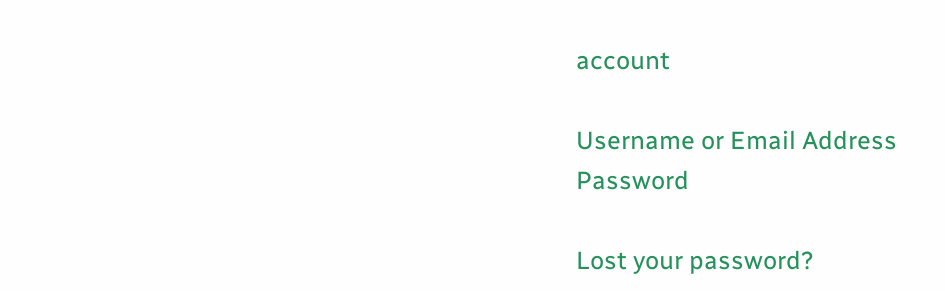account

Username or Email Address
Password

Lost your password?